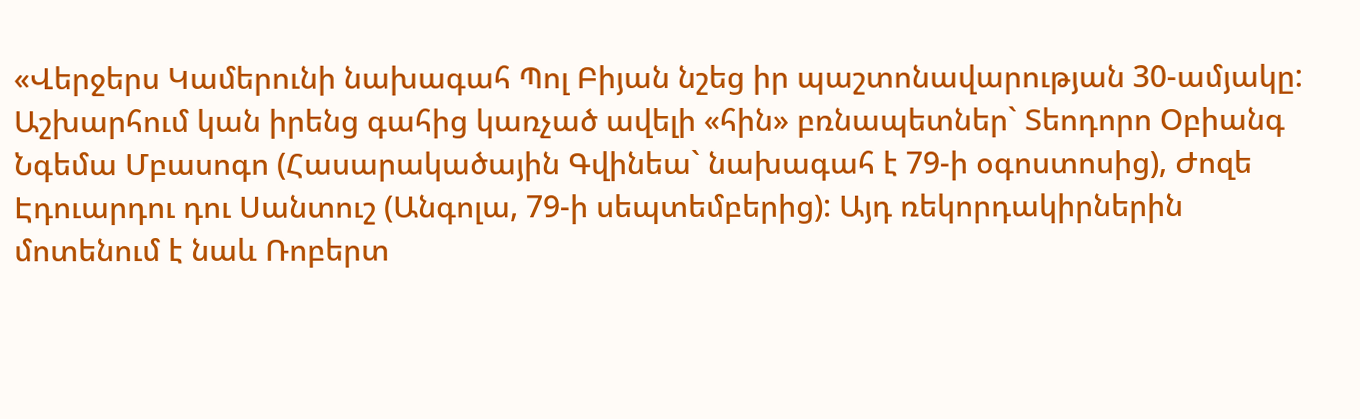«Վերջերս Կամերունի նախագահ Պոլ Բիյան նշեց իր պաշտոնավարության 30-ամյակը: Աշխարհում կան իրենց գահից կառչած ավելի «հին» բռնապետներ` Տեոդորո Օբիանգ Նգեմա Մբասոգո (Հասարակածային Գվինեա` նախագահ է 79-ի օգոստոսից), Ժոզե Էդուարդու դու Սանտուշ (Անգոլա, 79-ի սեպտեմբերից): Այդ ռեկորդակիրներին մոտենում է նաև Ռոբերտ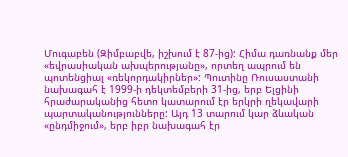Մուգաբեն (Զիմբաբվե, իշխում է 87-ից): Հիմա դառնանք մեր «եվրասիական ախպերությանը», որտեղ ապրում են պոտենցիալ «ռեկորդակիրներ»: Պուտինը Ռուսաստանի նախագահ է 1999-ի դեկտեմբերի 31-ից, երբ Ելցինի հրաժարականից հետո կատարում էր երկրի ղեկավարի պարտականությունները: Այդ 13 տարում կար ձևական «ընդմիջում», երբ իբր նախագահ էր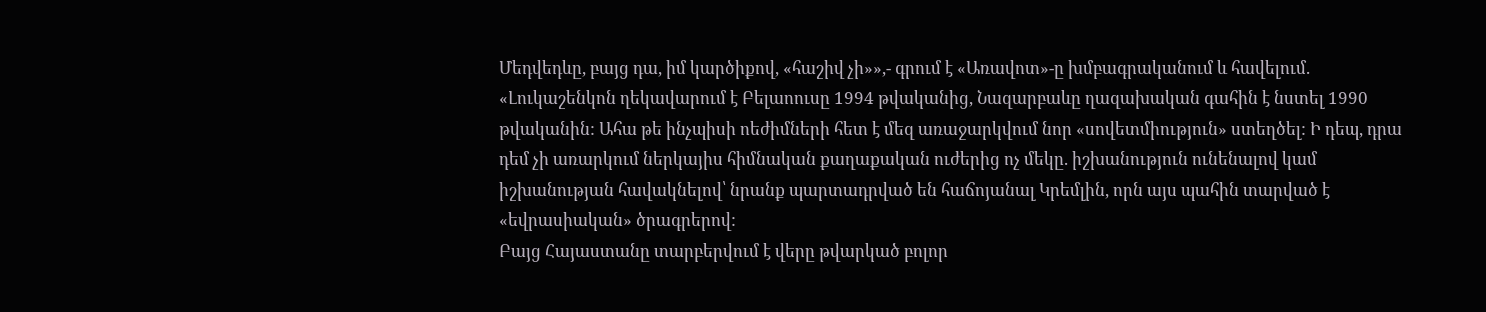Մեդվեդևը, բայց դա, իմ կարծիքով, «հաշիվ չի»»,- գրում է «Առավոտ»-ը խմբագրականում և հավելում.
«Լուկաշենկոն ղեկավարում է Բելաոուսը 1994 թվականից, Նազարբաևը ղազախական գահին է նստել 1990 թվականին: Ահա թե ինչպիսի ոեժիմների հետ է մեզ առաջարկվում նոր «սովետմիություն» ստեղծել: Ի դեպ, դրա դեմ չի առարկում ներկայիս հիմնական քաղաքական ուժերից ոչ մեկը. իշխանություն ունենալով կամ իշխանության հավակնելով՝ նրանք պարտադրված են հաճոյանալ Կրեմլին, որն այս պահին տարված է «եվրասիական» ծրագրերով:
Բայց Հայաստանը տարբերվում է վերը թվարկած բոլոր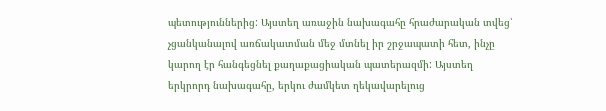պետություններից: Այստեղ առաջին նախագահը հրաժարական տվեց՝ չցանկանալով առճակատման մեջ մտնել իր շրջապատի հետ, ինչը կարող էր հանգեցնել քաղաքացիական պատերազմի: Այստեղ երկրորդ նախագահը, երկու ժամկետ ղեկավարելուց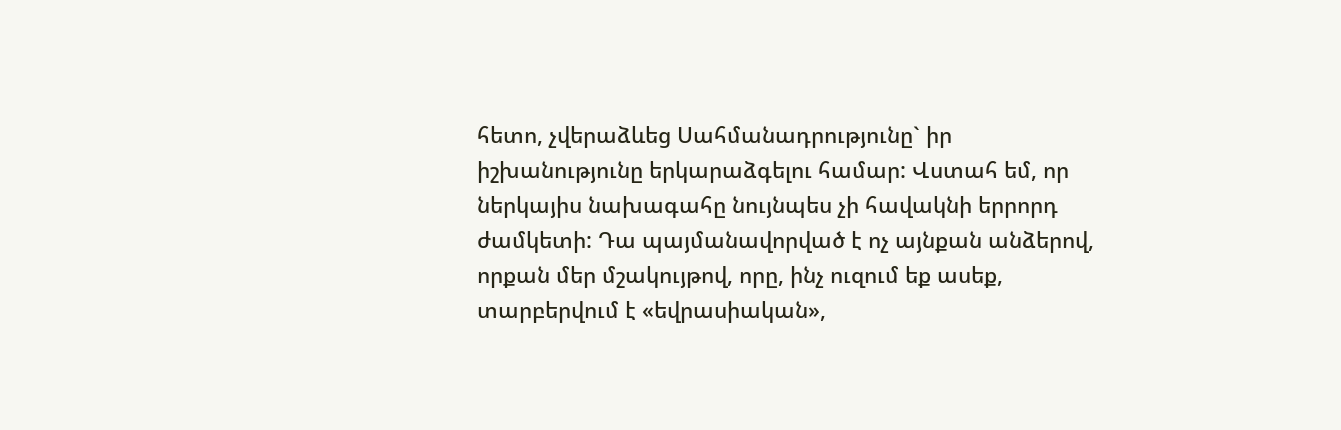հետո, չվերաձևեց Սահմանադրությունը` իր իշխանությունը երկարաձգելու համար: Վստահ եմ, որ ներկայիս նախագահը նույնպես չի հավակնի երրորդ ժամկետի: Դա պայմանավորված է ոչ այնքան անձերով, որքան մեր մշակույթով, որը, ինչ ուզում եք ասեք, տարբերվում է «եվրասիական»,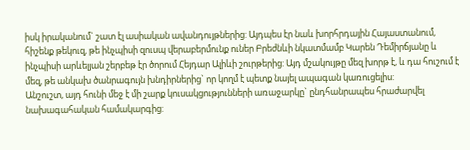իսկ իրականում` շատ էլ ասիական ավանդույթներից: Այդպես էր նաև խորհրդային Հայաստանում, հիշենք թեկուզ, թե ինչպիսի զուսպ վերաբերմունք ուներ Բրեժնևի նկատմամբ Կարեն Դեմիրճյանը և ինչպիսի արևելյան շերբեթ էր ծորում Հեյդար Ալիևի շուրթերից: Այդ մշակույթը մեզ խորթ է, և դա հուշում է մեզ, թե անկախ ծանրագույն խնդիրներից` որ կողմ է պետք նայել ապագան կառուցելիս:
Անշուշտ, այդ հունի մեջ է մի շարք կուսակցությունների առաջարկը` ընդհանրապես հրաժարվել նախագահական համակարգից: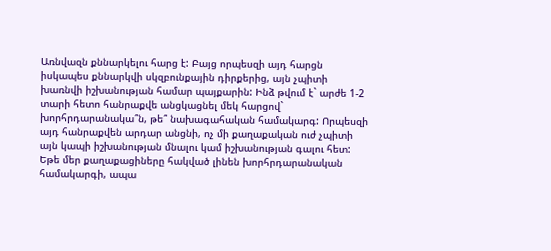Առնվազն քննարկելու հարց է: Բայց որպեսզի այդ հարցն իսկապես քննարկվի սկզբունքային դիրքերից, այն չպիտի խառնվի իշխանության համար պայքարին: Ինձ թվում է` արժե 1-2 տարի հետո հանրաքվե անցկացնել մեկ հարցով` խորհրդարանակա՞ն, թե՞ նախագահական համակարգ: Որպեսզի այդ հանրաքվեն արդար անցնի, ոչ մի քաղաքական ուժ չպիտի այն կապի իշխանության մնալու կամ իշխանության գալու հետ: Եթե մեր քաղաքացիները հակված լինեն խորհրդարանական համակարգի, ապա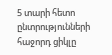5 տարի հետո ընտրությունների հաջորդ ցիկլը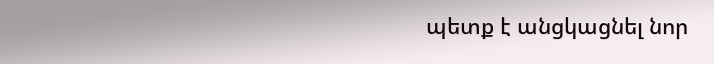պետք է անցկացնել նոր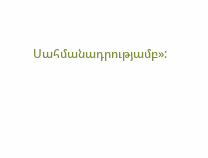Սահմանադրությամբ»: